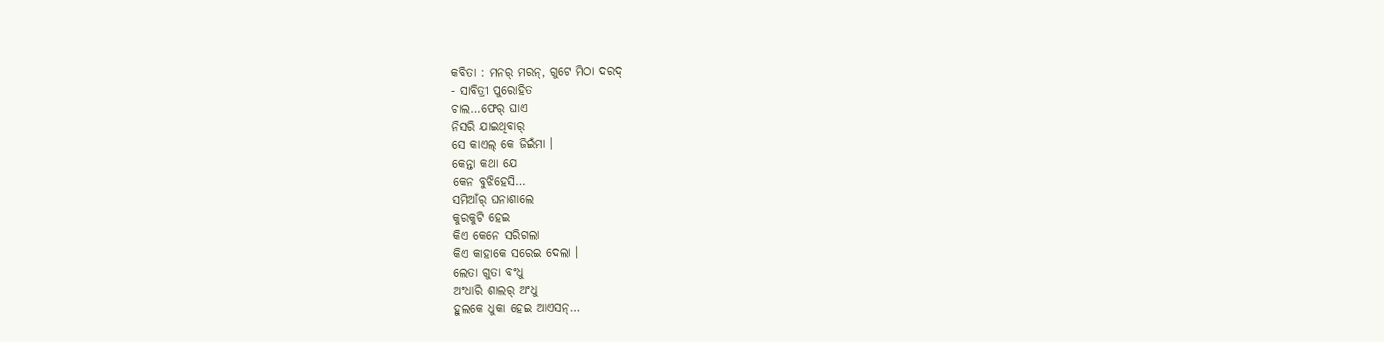କବିତା : ମନର୍ ମରନ୍, ଗୁଟେ ମିଠା ଦରଦ୍
- ସାବିତ୍ରୀ ପୁରୋହିତ
ଚାଲ…ଫେର୍ ଘାଏ
ନିସରି ଯାଇଥିବାର୍
ସେ କାଏଲ୍ କେ ଜିଇଁମା ।
କେନ୍ତା କଥା ଯେ
କେନ ବୁଝିହେସି…
ସମିଆଁର୍ ଘନାଶାଲେ
କୁରକୁଟି ହେଇ
କିଏ କେନେ ସରିଗଲା
କିଏ କାହାକେ ସରେଇ ଦେଲା ।
ଲେତା ଗୁତା ବଂଧୁ
ଅଂଧାରି ଶାଲର୍ ଅଂଧୁ
ହୁଲକେ ଧୁକା ହେଇ ଆଏସନ୍…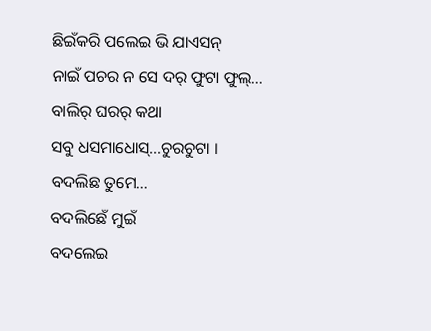ଛିଇଁକରି ପଲେଇ ଭି ଯାଏସନ୍
ନାଇଁ ପଚର ନ ସେ ଦର୍ ଫୁଟା ଫୁଲ୍…
ବାଲିର୍ ଘରର୍ କଥା
ସବୁ ଧସମାଧୋସ୍…ଚୁରଚୁଟା ।
ବଦଲିଛ ତୁମେ…
ବଦଲିଛେଁ ମୁଇଁ
ବଦଲେଇ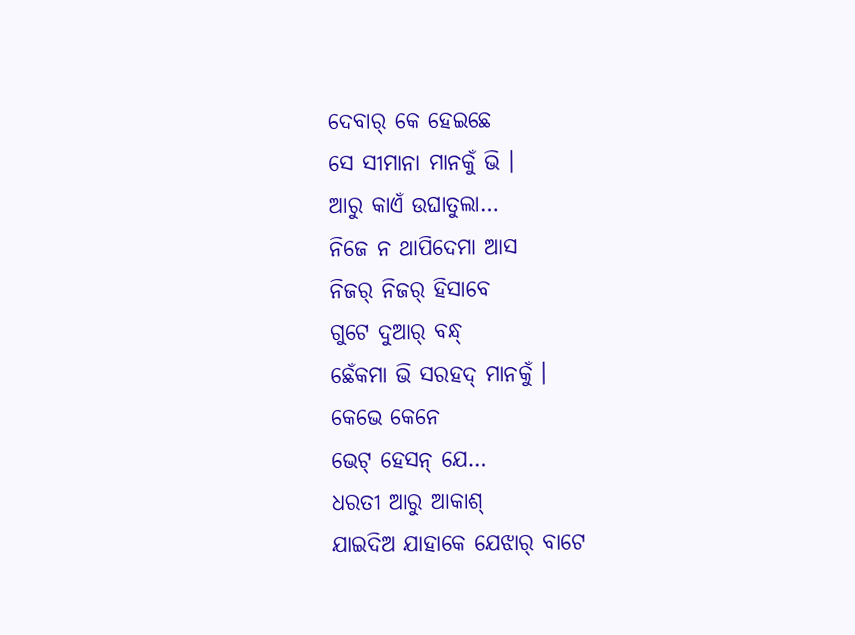ଦେବାର୍ କେ ହେଇଛେ
ସେ ସୀମାନା ମାନକୁଁ ଭି ।
ଆରୁ କାଏଁ ଉଘାତୁଲା…
ନିଜେ ନ ଥାପିଦେମା ଆସ
ନିଜର୍ ନିଜର୍ ହିସାବେ
ଗୁଟେ ଦୁଆର୍ ବନ୍ଧ୍
ଛେଁକମା ଭି ସରହଦ୍ ମାନକୁଁ ।
କେଭେ କେନେ
ଭେଟ୍ ହେସନ୍ ଯେ…
ଧରତୀ ଆରୁ ଆକାଶ୍
ଯାଇଦିଅ ଯାହାକେ ଯେଝାର୍ ବାଟେ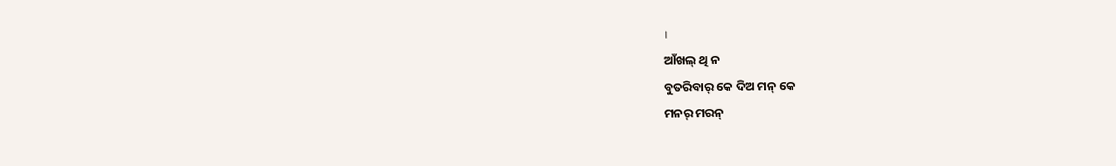।
ଆଁଖଲ୍ ଥି ନ
ବୁତରିବାର୍ କେ ଦିଅ ମନ୍ କେ
ମନର୍ ମରନ୍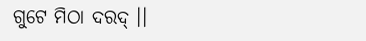ଗୁଟେ ମିଠା ଦରଦ୍ ।।